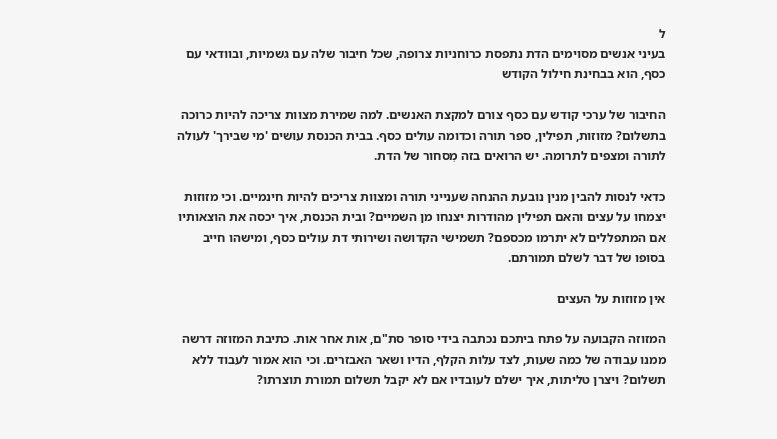ל
בעיני אנשים מסוימים הדת נתפסת כרוחניות צרופה, שכל חיבור שלה עם גשמיות, ובוודאי עם כסף, הוא בבחינת חילול הקודש

החיבור של ערכי קודש עם כסף צורם למקצת האנשים. למה שמירת מצוות צריכה להיות כרוכה בתשלום? מזוזות, תפילין, ספר תורה וכדומה עולים כסף. בבית הכנסת עושים 'מי שבירך' לעולה לתורה ומצפים לתרומה. יש הרואים בזה מִסחור של הדת.

כדאי לנסות להבין מנין נובעת ההנחה שענייני תורה ומצוות צריכים להיות חינמיים. וכי מזוזות יצמחו על עצים והאם תפילין מהודרות יצנחו מן השמיים? ובית הכנסת, איך יכסה את הוצאותיו אם המתפללים לא יתרמו מכספם? תשמישי הקדושה ושירותי דת עולים כסף, ומישהו חייב בסופו של דבר לשלם תמורתם.

אין מזוזות על העצים

המזוזה הקבועה על פתח ביתכם נכתבה בידי סופר סת"ם, אות אחר אות. כתיבת המזוזה דרשה ממנו עבודה של כמה שעות, לצד עלות הקלף, הדיו ושאר האבזרים. וכי הוא אמור לעבוד ללא תשלום? ויצרן טליתות, איך ישלם לעובדיו אם לא יקבל תשלום תמורת תוצרתו?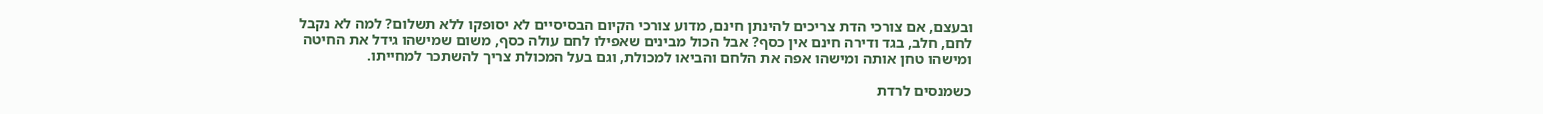ובעצם, אם צורכי הדת צריכים להינתן חינם, מדוע צורכי הקיום הבסיסיים לא יסופקו ללא תשלום? למה לא נקבל לחם, חלב, בגד ודירה חינם אין כסף? אבל הכול מבינים שאפילו לחם עולה כסף, משום שמישהו גידל את החיטה ומישהו טחן אותה ומישהו אפה את הלחם והביאו למכולת, וגם בעל המכולת צריך להשתכר למחייתו.

כשמנסים לרדת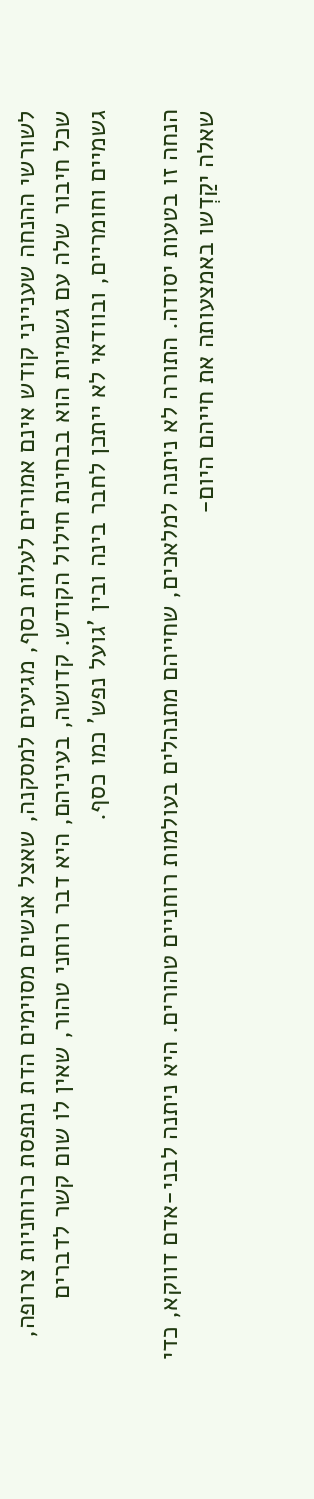לשורשי ההנחה שענייני קודש אינם אמורים לעלות כסף, מגיעים למסקנה, שאצל אנשים מסוימים הדת נתפסת כרוחניות צרופה, שכל חיבור שלה עם גשמיות הוא בבחינת חילול הקודש. קדושה, בעיניהם, היא דבר רוחני טהור, שאין לו שום קשר לדברים גשמיים וחומריים, ובוודאי לא ייתכן לחבר בינה ובין 'גועל נפש' כמו כסף.

הנחה זו בטעות יסודה. התורה לא ניתנה למלאכים, שחייהם מתנהלים בעולמות רוחניים טהורים. היא ניתנה לבני-אדם דווקא, כדי שאלה יקַדְשו באמצעותה את חייהם היום-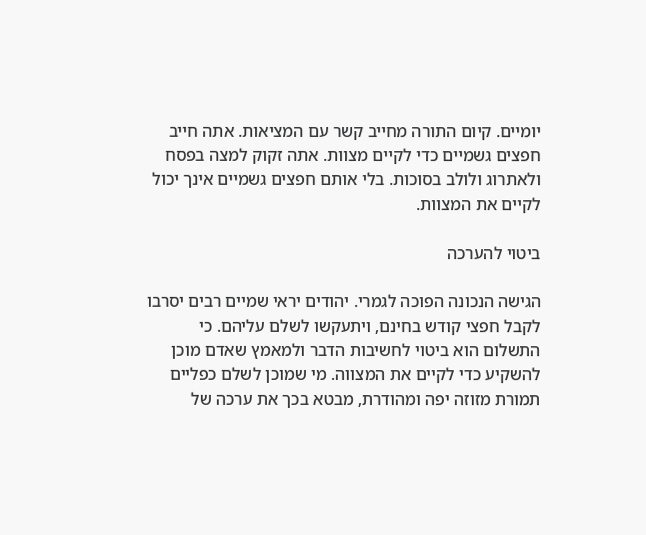יומיים. קיום התורה מחייב קשר עם המציאות. אתה חייב חפצים גשמיים כדי לקיים מצוות. אתה זקוק למצה בפסח ולאתרוג ולולב בסוכות. בלי אותם חפצים גשמיים אינך יכול לקיים את המצוות.

ביטוי להערכה

הגישה הנכונה הפוכה לגמרי. יהודים יראי שמיים רבים יסרבו לקבל חפצי קודש בחינם, ויתעקשו לשלם עליהם. כי התשלום הוא ביטוי לחשיבות הדבר ולמאמץ שאדם מוכן להשקיע כדי לקיים את המצווה. מי שמוכן לשלם כפליים תמורת מזוזה יפה ומהודרת, מבטא בכך את ערכה של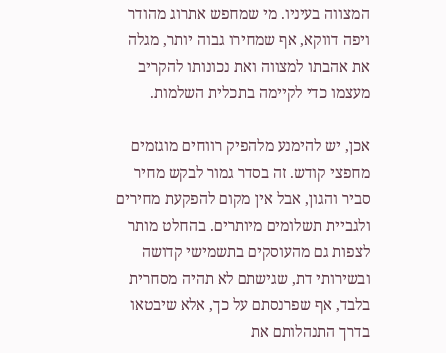המצווה בעיניו. מי שמחפש אתרוג מהודר ויפה דווקא, אף שמחירו גבוה יותר, מגלה את אהבתו למצווה ואת נכונותו להקריב מעצמו כדי לקיימה בתכלית השלמות.

אכן, יש להימנע מלהפיק רווחים מוגזמים מחפצי קודש. זה בסדר גמור לבקש מחיר סביר והגון, אבל אין מקום להפקעת מחירים ולגביית תשלומים מיותרים. בהחלט מותר לצפות גם מהעוסקים בתשמישי קדושה ובשירותי דת, שגישתם לא תהיה מסחרית בלבד, אף שפרנסתם על כך, אלא שיבטאו בדרך התנהלותם את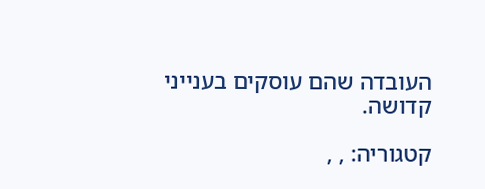העובדה שהם עוסקים בענייני קדושה.

קטגוריה: , ,